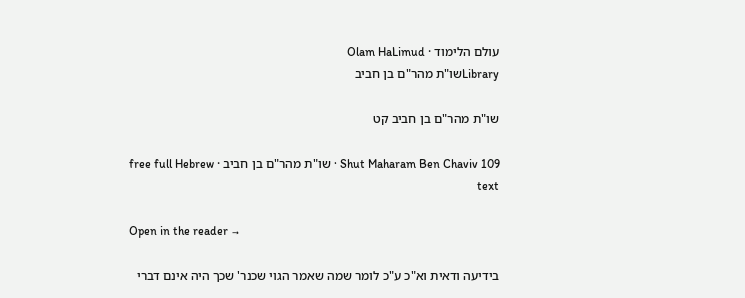עולם הלימוד · Olam HaLimud
Libraryשו"ת מהר"ם בן חביב

שו"ת מהר"ם בן חביב קט

Shut Maharam Ben Chaviv 109 · שו"ת מהר"ם בן חביב · free full Hebrew text

Open in the reader →

בידיעה ודאית וא"כ ע"כ לומר שמה שאמר הגוי שכנר' שכך היה אינם דברי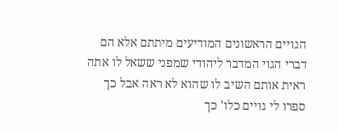הגויים הראשונים המודיעים מיתתם אלא הם דברי הגוי המדבר ליהודי שמפני ששאל לו אתה ראית אותם השיב לו שהוא לא ראה אבל כך ספרו לי גויים כלו' כך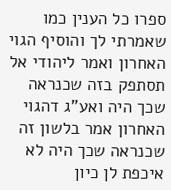ספרו כל הענין כמו שאמרתי לך והוסיף הגוי האחרון ואמר ליהודי אל תסתפק בזה שכנראה שכך היה ואע"ג דהגוי האחרון אמר בלשון זה שכנראה שכך היה לא איכפת לן כיון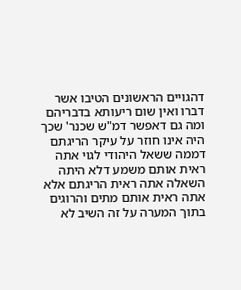דהגויים הראשונים הטיבו אשר דברו ואין שום ריעותא בדבריהם ומה גם דאפשר דמ"ש שכנר' שכך היה אינו חוזר על עיקר הריגתם דממה ששאל היהודי לגוי אתה ראית אותם משמע דלא היתה השאלה אתה ראית הריגתם אלא אתה ראית אותם מתים והרוגים בתוך המערה על זה השיב לא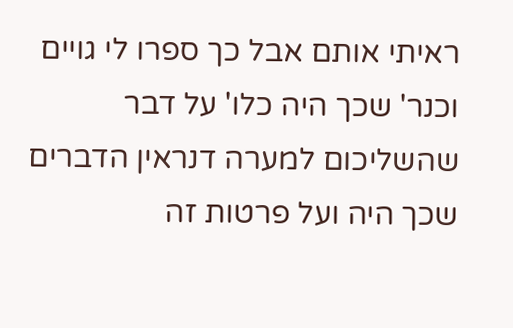ראיתי אותם אבל כך ספרו לי גויים וכנר' שכך היה כלו' על דבר שהשליכום למערה דנראין הדברים שכך היה ועל פרטות זה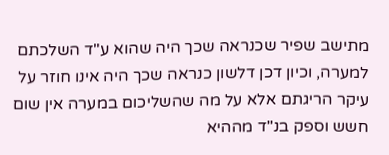מתישב שפיר שכנראה שכך היה שהוא ע"ד השלכתם למערה, וכיון דכן דלשון כנראה שכך היה אינו חוזר על עיקר הריגתם אלא על מה שהשליכום במערה אין שום חשש וספק בנ"ד מההיא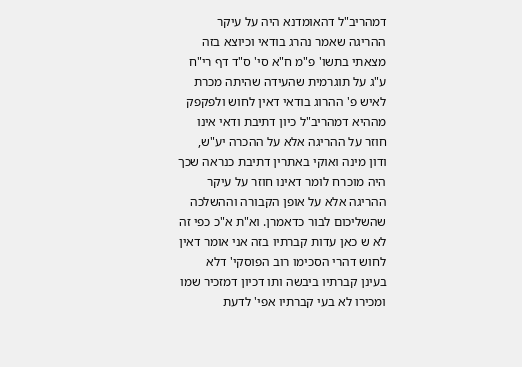דמהריב"ל דהאומדנא היה על עיקר ההריגה שאמר נהרג בודאי וכיוצא בזה מצאתי בתשו' פ"מ ח"א סי' ס"ד דף רי"ח ע"ג על תוגרמית שהעידה שהיתה מכרת לאיש פ' ההרוג בודאי דאין לחוש ולפקפק מההיא דמהריב"ל כיון דתיבת ודאי אינו חוזר על ההריגה אלא על ההכרה יע"ש, ודון מינה ואוקי באתרין דתיבת כנראה שכך היה מוכרח לומר דאינו חוזר על עיקר ההריגה אלא על אופן הקבורה וההשלכה שהשליכום לבור כדאמרן. וא"ת א"כ כפי זה לא ש כאן עדות קברתיו בזה אני אומר דאין לחוש דהרי הסכימו רוב הפוסקי' דלא בעינן קברתיו ביבשה ותו דכיון דמזכיר שמו ומכירו לא בעי קברתיו אפי' לדעת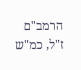הרמב"ם ז"ל, כמ"ש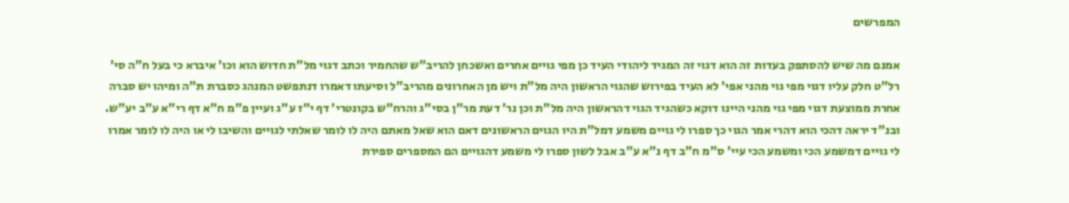המפרשים

אמנם מה שיש להסתפק בעדות זה הוא דגוי זה המגיד ליהודי העיד כן מפי גויים אחרים ואשכחן להריב"ש שהחמיר וכתב דגוי מל"ת חדוש הוא וכו' איברא כי בעל ח"ה סי' רל"ט חלק עליו דגוי מפי גוי מהני אפי' לא העיד בפירוש שהגוי הראשון היה מל"ת ויש מן האחרונים מהריב"ל וסיעתו דאמרו דנתפשט המנהג כסברת ת"ה ומיהו יש סברה אחרת ממוצעת דגוי מפי גוי מהני היינו דוקא כשהגיד הגוי דהראשון היה מל"ת וכן נר' דעת מר"ן בסי"ג והרח"ש בקונטרי' דף י"ז ע"ג ועיין פ"מ ח"א דף רי"א ע"ב יע"ש. ובנ"ד יראה דהכי הוא דהרי אמר הגוי כך ספרו לי גויים משמע דמל"ת היו הגוים הראשונים דאם הוא שאל מאתם היה לו לומר שאלתי לגויים והשיבו לי או היה לו לומר אמרו לי גויים דמשמע הכי ומשמע הכי עיי' ס"מ ח"ב דף נ"א ע"ב אבל לשון ספרו לי משמע דהגויים הם המספרים ספירת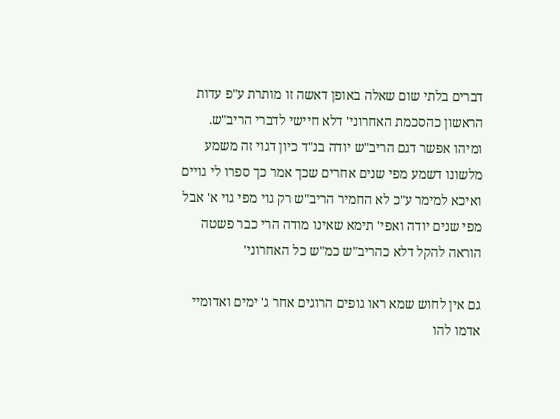דברים בלתי שום שאלה באופן דאשה זו מותרת ע"פ עדות הראשון כהסכמת האחרוני' דלא חיישי לדברי הריב"ש. ומיהו אפשר דגם הריב"ש יודה בנ"ד כיון דגוי זה משמע מלשונו דשמע מפי שנים אחרים שכך אמר כך ספרו לי גויים ואיכא למימר ע"כ לא החמיר הריב"ש רק גוי מפי גוי א' אבל מפי שנים יודה ואפי' תימא שאינו מודה הרי כבר פשטה הוראה להקל דלא כהריב"ש כמ"ש כל האחרוני'

גם אין לחוש שמא ראו גופים הרוגים אחר ג' ימים ואדומיי אדמו להו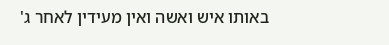באותו איש ואשה ואין מעידין לאחר ג'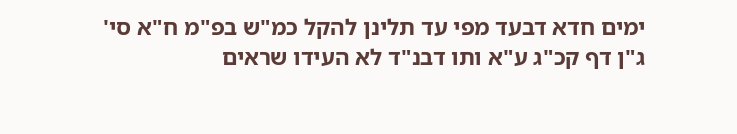ימים חדא דבעד מפי עד תלינן להקל כמ"ש בפ"מ ח"א סי' ג"ן דף קכ"ג ע"א ותו דבנ"ד לא העידו שראים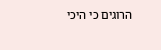הרוגים כי היכי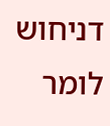דניחוש לומר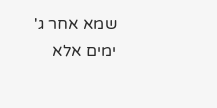שמא אחר ג' ימים אלא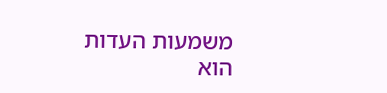משמעות העדות הוא